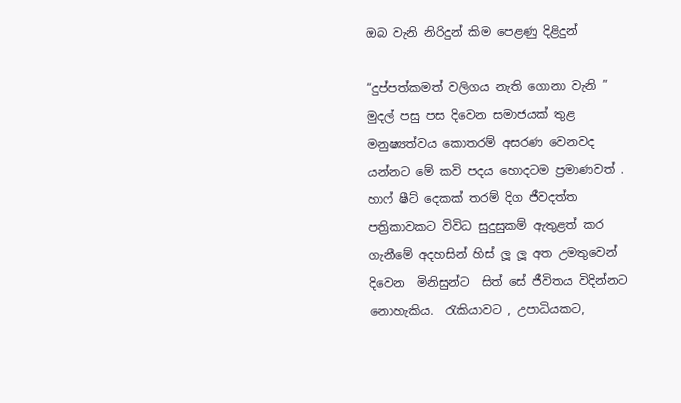ඔබ වැනි නිරිදුන් කිම පෙළණු දිළිදුන්

“දුප්පත්කමත් වලිගය නැති ගොනා වැනි ” මුදල් පසු පස දිවෙන සමාජයක් තුළ මනුෂ්‍යත්වය කොතරම් අසරණ වෙනවද යන්නට මේ කවි පදය හොදටම ප්‍රමාණවත් . හාෆ් ෂීට් දෙකක් තරම් දිග ජීවදත්ත පත්‍රිකාවකට විවිධ සුදුසුකම් ඇතුළත් කර ගැනීමේ අදහසින් හිස් ලූ ලූ අත උමතුවෙන්  දිවෙන  මිනිසුන්ට  සිත් සේ ජීවිතය විදින්නට නොහැකිය.  රැකියාවට , උපාධියකට,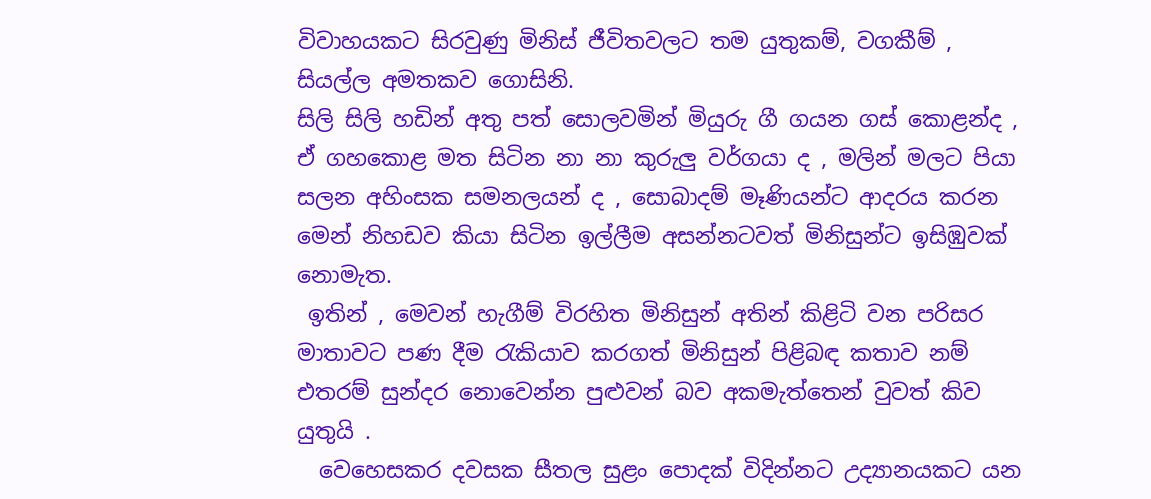විවාහයකට සිරවුණු මිනිස් ජීවිතවලට තම යුතුකම්, වගකීම් , සියල්ල අමතකව ගොසිනි.
සිලි සිලි හඩින් අතු පත් සොලවමින් මියුරු ගී ගයන ගස් කොළන්ද , ඒ ගහකොළ මත සිටින නා නා කුරුලු වර්ගයා ද , මලින් මලට පියා සලන අහිංසක සමනලයන් ද , සොබාදම් මෑණියන්ට ආදරය කරන මෙන් නිහඩව කියා සිටින ඉල්ලීම අසන්නටවත් මිනිසුන්ට ඉසිඹුවක් නොමැත.
 ඉතින් , මෙවන් හැගීම් විරහිත මිනිසුන් අතින් කිළිටි වන පරිසර මාතාවට පණ දීම රැකියාව කරගත් මිනිසුන් පිළිබඳ කතාව නම් එතරම් සුන්දර නොවෙන්න පුළුවන් බව අකමැත්තෙන් වුවත් කිව යුතුයි .
  වෙහෙසකර දවසක සීතල සුළං පොදක් විදින්නට උද්‍යානයකට යන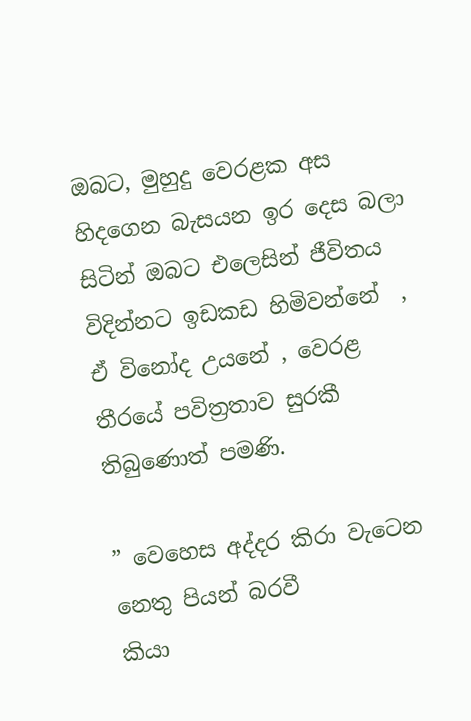ඔබට, මුහුදු වෙරළක අස හිදගෙන බැසයන ඉර දෙස බලා සිටින් ඔබට එලෙසින් ජීවිතය විදින්නට ඉඩකඩ හිමිවන්නේ  , ඒ විනෝද උයනේ , වෙරළ තීරයේ පවිත්‍රතාව සුරකී තිබුණොත් පමණි.

” වෙහෙස අද්දර කිරා වැටෙන නෙතු පියන් බරවී
කියා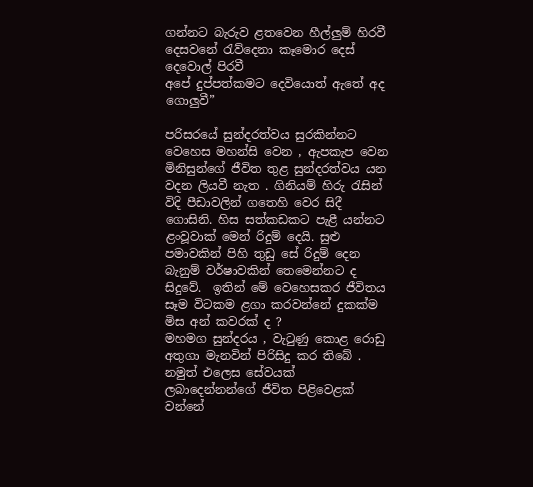ගන්නට බැරුව ළතවෙන හීල්ලුම් හිරවී
දෙසවනේ රැව්දෙනා කෑමොර දෙස් දෙවොල් පිරවී
අපේ දුප්පත්කමට දෙවියොත් ඇතේ අද ගොලුවී”

පරිසරයේ සුන්දරත්වය සුරකින්නට වෙහෙස මහන්සි වෙන , ඇපකැප වෙන මිනිසුන්ගේ ජීවිත තුළ සුන්දරත්වය යන වදන ලියවී නැත . ගිනියම් හිරු රැසින් විදි පීඩාවලින් ගතෙහි වෙර සිදී ගොසිනි. හිස සත්කඩකට පැළී යන්නට ළංවූවාක් මෙන් රිදුම් දෙයි. සුළු පමාවකින් පිහි තුඩු සේ රිදුම් දෙන බැනුම් වර්ෂාවකින් තෙමෙන්නට ද සිදුවේ.  ඉතින් මේ වෙහෙසකර ජීවිතය සෑම විටකම ළගා කරවන්නේ දුකක්ම මිස අන් කවරක් ද ?
මහමග සුන්දරය , වැටුණු කොළ රොඩු අතුගා මැනවින් පිරිසිදු කර තිබේ . නමුත් එලෙස සේවයක් ලබාදෙන්නන්ගේ ජීවිත පිළිවෙළක් වන්නේ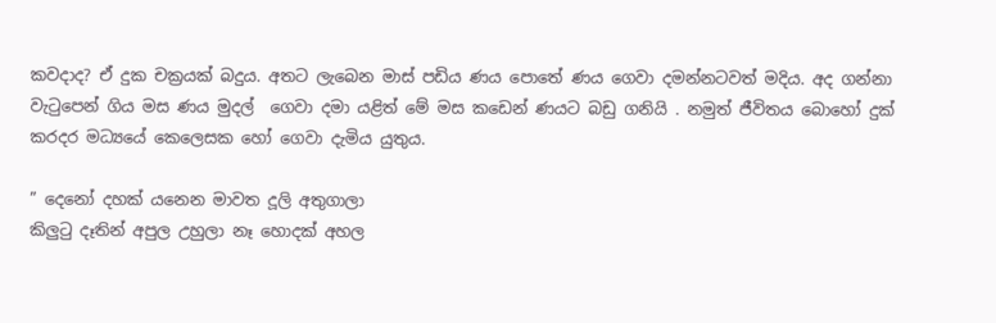කවදාද? ඒ දුක චක්‍රයක් බදුය. අතට ලැබෙන මාස් පඩිය ණය පොතේ ණය ගෙවා දමන්නටවත් මදිය. අද ගන්නා වැටුපෙන් ගිය මස ණය මුදල්  ගෙවා දමා යළිත් මේ මස කඩෙන් ණයට බඩු ගනියි . නමුත් ජීවිතය බොහෝ දුක් කරදර මධ්‍යයේ කෙලෙසක හෝ ගෙවා දැමිය යුතුය.

” දෙනෝ දහක් යනෙන මාවත දූලි අතුගාලා
කිලුටු දෑතින් අපුල උහුලා නෑ හොදක් අහල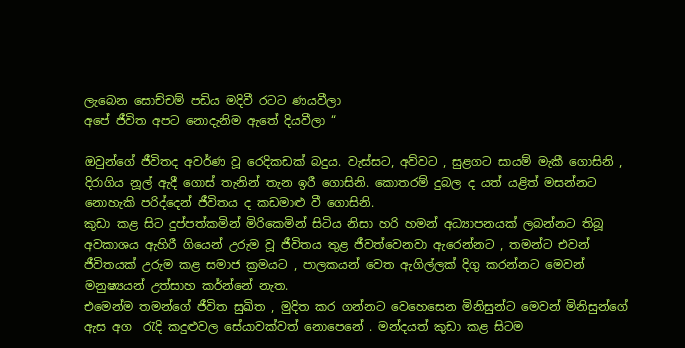ලැබෙන සොච්චම් පඩිය මදිවී රටට ණයවීලා
අපේ ජීවිත අපට නොදැනිම ඇතේ දියවීලා “

ඔවුන්ගේ ජීවිතද අවර්ණ වූ රෙදිකඩක් බදුය. වැස්සට, අව්වට , සුළගට සායම් මැකී ගොසිනි , දිරාගිය නූල් ඇදී ගොස් තැනින් තැන ඉරී ගොසිනි. කොතරම් දුබල ද යත් යළිත් මසන්නට නොහැකි පරිද්දෙන් ජීවිතය ද කඩමාළු වී ගොසිනි.
කුඩා කළ සිට දුප්පත්කමින් මිරිකෙමින් සිටිය නිසා හරි හමන් අධ්‍යාපනයක් ලබන්නට තිබූ අවකාශය ඇහිරී ගියෙන් උරුම වූ ජීවිතය තුළ ජීවත්වෙනවා ඇරෙන්නට , තමන්ට එවන් ජීවිතයක් උරුම කළ සමාජ ක්‍රමයට , පාලකයන් වෙත ඇගිල්ලක් දිගු කරන්නට මෙවන් මනුෂ්‍යයන් උත්සාහ කර්න්නේ නැත.
එමෙන්ම තමන්ගේ ජීවිත සුඛිත , මුදිත කර ගන්නට වෙහෙසෙන මිනිසුන්ට මෙවන් මිනිසුන්ගේ ඇස අග  රැදි කදුළුවල සේයාවක්වත් නොපෙනේ . මන්දයත් කුඩා කළ සිටම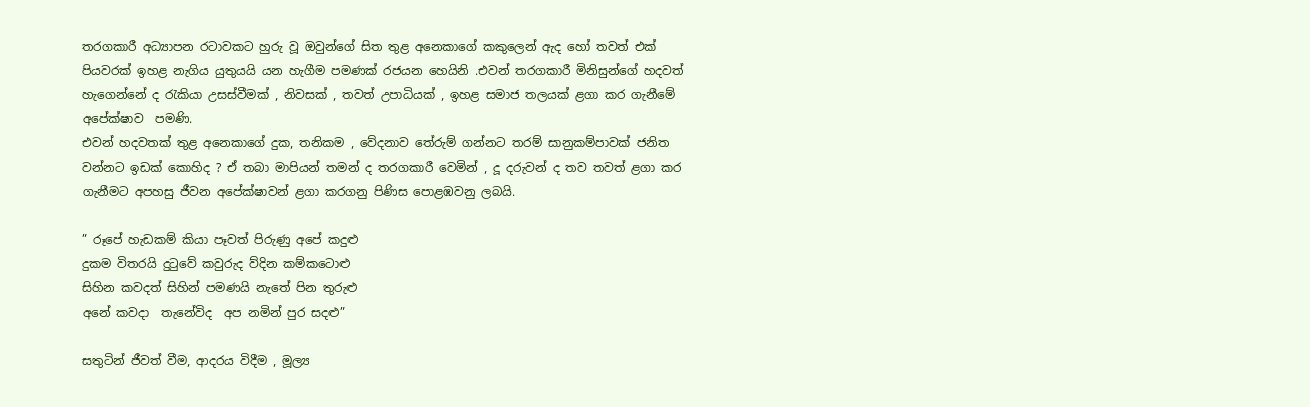තරගකාරී අධ්‍යාපන රටාවකට හුරු වූ ඔවුන්ගේ සිත තුළ අනෙකාගේ කකුලෙන් ඇද හෝ තවත් එක් පියවරක් ඉහළ නැගිය යුතුයයි යන හැගීම පමණක් රජයන හෙයිනි .එවන් තරගකාරී මිනිසුන්ගේ හදවත් හැගෙන්නේ ද රැකියා උසස්වීමක් , නිවසක් , තවත් උපාධියක් , ඉහළ සමාජ තලයක් ළගා කර ගැනීමේ අපේක්ෂාව  පමණි.
එවන් හදවතක් තුළ අනෙකාගේ දුක, තනිකම , වේදනාව තේරුම් ගන්නට තරම් සානුකම්පාවක් ජනිත වන්නට ඉඩක් කොහිද ? ඒ තබා මාපියන් තමන් ද තරගකාරී වෙමින් , දූ දරුවන් ද තව තවත් ළගා කර ගැනීමට අපහසු ජීවන අපේක්ෂාවන් ළගා කරගනු පිණිස පොළඹවනු ලබයි.

” රූපේ හැඩකම් කියා පෑවත් පිරුණු අපේ කදුළු
දුකම විතරයි දුටුවේ කවුරුද ව්දින කම්කටොළු
සිහින කවදත් සිහින් පමණයි නැතේ පින තුරුළු
අනේ කවදා  තැනේවිද  අප නමින් පුර සදළු”

සතුටින් ජීවත් වීම, ආදරය විදීම , මූල්‍ය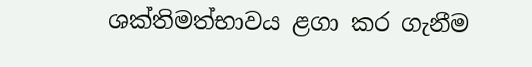ශක්තිමත්භාවය ළගා කර ගැනීම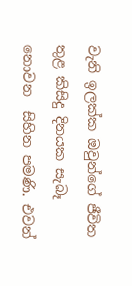වැනි ඉලක්ක ඔවුන්ගේ ජීවිත තුළ කිසිදු දිනයක සැබෑ නොවන  සිහින පමණි. එවන්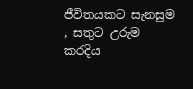ජීවිතයකට සැනසුම , සතුට උරුම කරදිය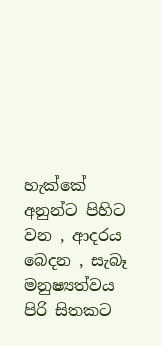හැක්කේ අනුන්ට පිහිට වන , ආදරය බෙදන , සැබෑ මනුෂ්‍යත්වය පිරි සිතකට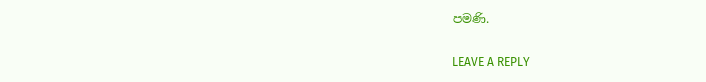පමණි.

LEAVE A REPLY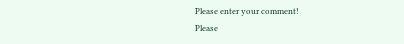Please enter your comment!
Please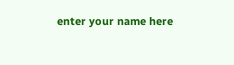enter your name here